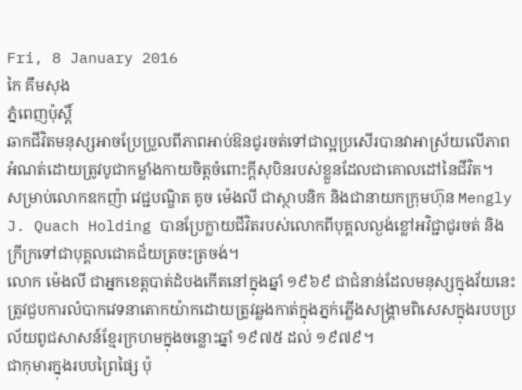Fri, 8 January 2016
កៃ គឹមសុង
ភ្នំពេញប៉ុស្តិ៍
ឆាកជីវិតមនុស្សអាចប្រែប្រួលពីភាពអាប់ឱនជូរចត់ទៅជាល្អប្រសើរបានវាអាស្រ័យលើភាពអំណត់ដោយត្រូវបូជាកម្លាំងកាយចិត្តចំពោះក្ដីសុបិនរបស់ខ្លួនដែលជាគោលដៅនៃជីវិត។
សម្រាប់លោកឧកញ៉ា វេជ្ជបណ្ឌិត គូច ម៉េងលី ជាស្ថាបនិក និងជានាយកក្រុមហ៊ុន Mengly J. Quach Holding បានប្រែក្លាយជីវិតរបស់លោកពីបុគ្គលល្ងង់ខ្លៅអវិជ្ជាជូរចត់ និងក្រីក្រទៅជាបុគ្គលជោគជ័យត្រចះត្រចង់។
លោក ម៉េងលី ជាអ្នកខេត្តបាត់ដំបងកើតនៅក្នុងឆ្នាំ ១៩៦៩ ជាជំនាន់ដែលមនុស្សក្នុងវ័យនេះត្រូវជួបការលំបាកវេទនាតោកយ៉ាកដោយត្រូវឆ្លងកាត់ក្នុងភ្នក់ភ្លើងសង្គ្រាមពិសេសក្នុងរបបប្រល័យពូជសាសន៍ខ្មែរក្រហមក្នុងចន្លោះឆ្នាំ ១៩៧៥ ដល់ ១៩៧៩។
ជាកុមារក្នុងរបបព្រៃផ្សៃ ប៉ុ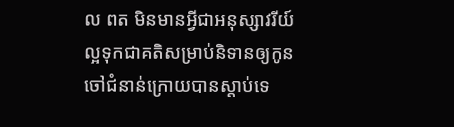ល ពត មិនមានអ្វីជាអនុស្សាវរីយ៍ល្អទុកជាគតិសម្រាប់និទានឲ្យកូនចៅជំនាន់ក្រោយបានស្ដាប់ទេ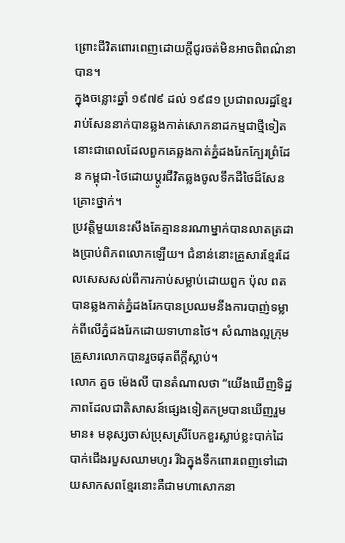ព្រោះជីវិតពោរពេញដោយក្ដីជូរចត់មិនអាចពិពណ៌នាបាន។
ក្នុងចន្លោះឆ្នាំ ១៩៧៩ ដល់ ១៩៨១ ប្រជាពលរដ្ឋខ្មែររាប់សែននាក់បានឆ្លងកាត់សោកនាដកម្មជាថ្មីទៀតនោះជាពេលដែលពួកគេឆ្លងកាត់ភ្នំដងរែកក្បែរព្រំដែន កម្ពុជា-ថៃដោយប្ដូរជីវិតឆ្លងចូលទឹកដីថៃដ៏សែនគ្រោះថ្នាក់។
ប្រវត្តិមួយនេះសឹងតែគ្មាននរណាម្នាក់បានលាតត្រដាងប្រាប់ពិភពលោកឡើយ។ ជំនាន់នោះគ្រួសារខ្មែរដែលសេសសល់ពីការកាប់សម្លាប់ដោយពួក ប៉ុល ពត បានឆ្លងកាត់ភ្នំដងរែកបានប្រឈមនឹងការបាញ់ទម្លាក់ពីលើភ្នំដងរែកដោយទាហានថៃ។ សំណាងល្អក្រុមគ្រួសារលោកបានរួចផុតពីក្ដីស្លាប់។
លោក គួច ម៉េងលី បានតំណាលថា “យើងឃើញទិដ្ឋភាពដែលជាតិសាសន៍ផ្សេងទៀតកម្របានឃើញរួមមាន៖ មនុស្សចាស់ប្រុសស្រីបែកខួរស្លាប់ខ្លះបាក់ដៃបាក់ជើងរបួសឈាមហូរ រីឯក្នុងទឹកពោរពេញទៅដោយសាកសពខ្មែរនោះគឺជាមហាសោកនា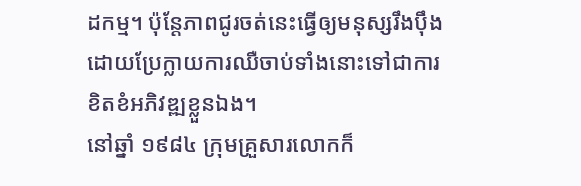ដកម្ម។ ប៉ុន្ដែភាពជូរចត់នេះធ្វើឲ្យមនុស្សរឹងប៉ឹងដោយប្រែក្លាយការឈឺចាប់ទាំងនោះទៅជាការខិតខំអភិវឌ្ឍខ្លួនឯង។
នៅឆ្នាំ ១៩៨៤ ក្រុមគ្រួសារលោកក៏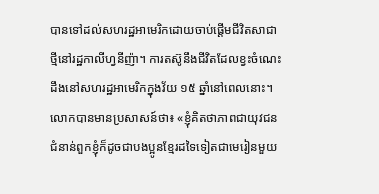បានទៅដល់សហរដ្ឋអាមេរិកដោយចាប់ផ្ដើមជីវិតសាជាថ្មីនៅរដ្ឋកាលីហ្វនីញ៉ា។ ការតស៊ូនឹងជីវិតដែលខ្វះចំណេះដឹងនៅសហរដ្ឋអាមេរិកក្នុងវ័យ ១៥ ឆ្នាំនៅពេលនោះ។ លោកបានមានប្រសាសន៍ថា៖ «ខ្ញុំគិតថាភាពជាយុវជនជំនាន់ពួកខ្ញុំក៏ដូចជាបងប្អូនខ្មែរដទៃទៀតជាមេរៀនមួយ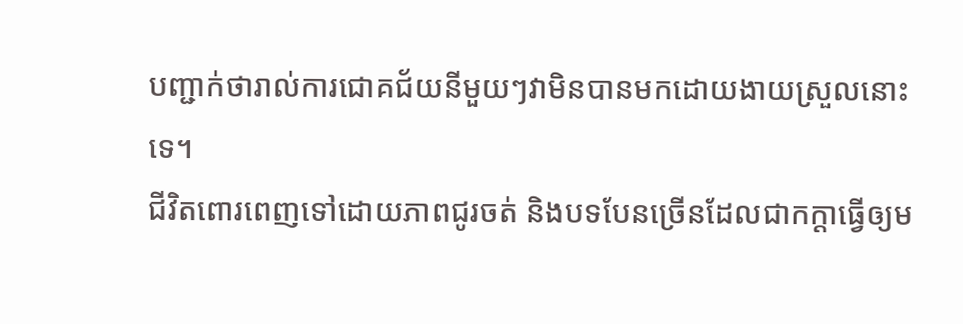បញ្ជាក់ថារាល់ការជោគជ័យនីមួយៗវាមិនបានមកដោយងាយស្រួលនោះទេ។
ជីវិតពោរពេញទៅដោយភាពជូរចត់ និងបទបែនច្រើនដែលជាកក្ដាធ្វើឲ្យម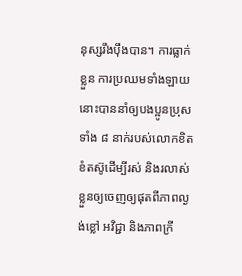នុស្សរឹងប៉ឹងបាន។ ការធ្លាក់ខ្លួន ការប្រឈមទាំងឡាយនោះបាននាំឲ្យបងប្អូនប្រុសទាំង ៨ នាក់របស់លោកខិតខំតស៊ូដើម្បីរស់ និងរលាស់ខ្លួនឲ្យចេញឲ្យផុតពីភាពល្ងង់ខ្លៅ អវិជ្ជា និងភាពក្រី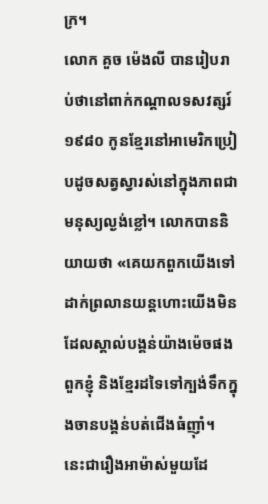ក្រ។
លោក គួច ម៉េងលី បានរៀបរាប់ថានៅពាក់កណ្ដាលទសវត្សរ៍ ១៩៨០ កូនខ្មែរនៅអាមេរិកប្រៀបដូចសត្វស្វារស់នៅក្នុងភាពជាមនុស្យល្ងង់ខ្លៅ។ លោកបាននិយាយថា «គេយកពួកយើងទៅដាក់ព្រលានយន្ដហោះយើងមិនដែលស្គាល់បង្គន់យ៉ាងម៉េចផងពួកខ្ញុំ និងខ្មែរដទៃទៅក្បង់ទឹកក្នុងចានបង្គន់បត់ជើងធំញ៉ាំ។ នេះជារឿងអាម៉ាស់មួយដែ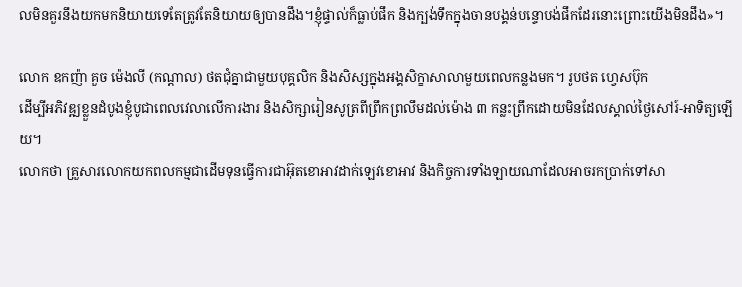លមិនគួរនឹងយកមកនិយាយទេតែត្រូវតែនិយាយឲ្យបានដឹង។ខ្ញុំផ្ទាល់ក៏ធ្លាប់ផឹក និងក្បង់ទឹកក្នុងចានបង្គន់បន្ទោបង់ផឹកដែរនោះព្រោះយើងមិនដឹង»។

លោក ឧកញ៉ា គួច ម៉េងលី (កណ្ដាល) ថតជុំគ្នាជាមួយបុគ្គលិក និងសិស្សក្នុងអង្គសិក្ខាសាលាមួយពេលកន្លងមក។ រូបថត ហ្វេសប៊ុក
ដើម្បីអភិវឌ្ឍខ្លួនដំបូងខ្ញុំបូជាពេលវេលាលើការងារ និងសិក្សារៀនសូត្រពីព្រឹកព្រលឹមដល់ម៉ោង ៣ កន្លះព្រឹកដោយមិនដែលស្គាល់ថ្ងៃសៅរ៍-អាទិត្យឡើយ។
លោកថា គ្រួសារលោកយកពលកម្មជាដើមទុនធ្វើការជាអ៊ុតខោអាវដាក់ឡេវខោអាវ និងកិច្ចការទាំងឡាយណាដែលអាចរកប្រាក់ទៅសា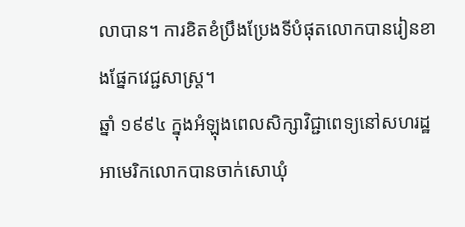លាបាន។ ការខិតខំប្រឹងប្រែងទីបំផុតលោកបានរៀនខាងផ្នែកវេជ្ជសាស្ត្រ។
ឆ្នាំ ១៩៩៤ ក្នុងអំឡុងពេលសិក្សាវិជ្ជាពេទ្យនៅសហរដ្ឋអាមេរិកលោកបានចាក់សោឃុំ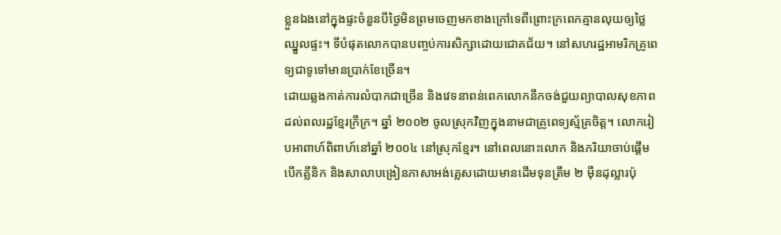ខ្លួនឯងនៅក្នុងផ្ទះចំនួនបីថ្ងៃមិនព្រមចេញមកខាងក្រៅទេពីព្រោះក្រពេកគ្មានលុយឲ្យថ្លៃឈ្នួលផ្ទះ។ ទីបំផុតលោកបានបញ្ចប់ការសិក្សាដោយជោគជ័យ។ នៅសហរដ្ឋអាមរិកគ្រូពេទ្យជាទូទៅមានប្រាក់ខែច្រើន។
ដោយឆ្លងកាត់ការលំបាកជាច្រើន និងវេទនាពន់ពេកលោកនឹកចង់ជួយព្យាបាលសុខភាពដល់ពលរដ្ឋខ្មែរក្រីក្រ។ ឆ្នាំ ២០០២ ចូលស្រុកវិញក្នុងនាមជាគ្រូពេទ្យស្ម័គ្រចិត្ត។ លោករៀបអាពាហ៍ពិពាហ៍នៅឆ្នាំ ២០០៤ នៅស្រុកខ្មែរ។ នៅពេលនោះលោក និងភរិយាចាប់ផ្ដើមបើកគ្លីនិក និងសាលាបង្រៀនភាសាអង់គ្លេសដោយមានដើមទុនត្រឹម ២ ម៉ឺនដុល្លារប៉ុ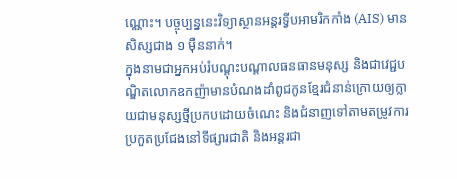ណ្ណោះ។ បច្ចុប្បន្ននេះវិទ្យាស្ថានអន្ដរទ្វីបអាមរិកកាំង (AIS) មានសិស្សជាង ១ ម៉ឺននាក់។
ក្នុងនាមជាអ្នកអប់រំបណ្ដុះបណ្ដាលធនធានមនុស្ស និងជាវេជ្ជបណ្ឌិតលោកឧកញ៉ាមានបំណងដាំពូជកូនខ្មែរជំនាន់ក្រោយឲ្យក្លាយជាមនុស្សថ្មីប្រកបដោយចំណេះ និងជំនាញទៅតាមតម្រូវការប្រកួតប្រជែងនៅទីផ្សារជាតិ និងអន្ដរជា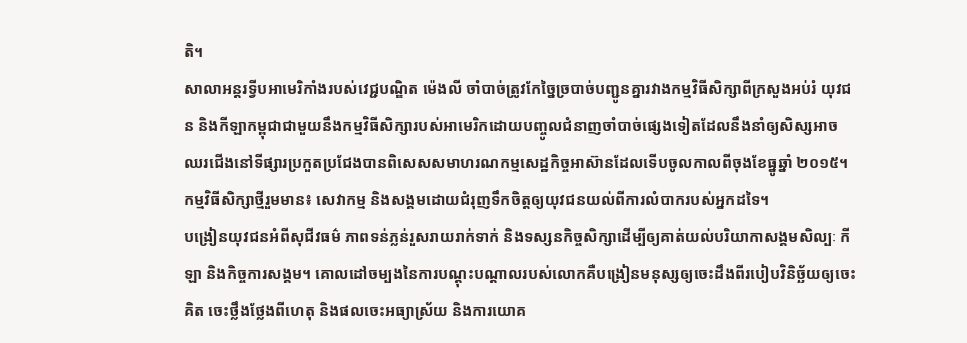តិ។
សាលាអន្ដរទ្វីបអាមេរិកាំងរបស់វេជ្ជបណ្ឌិត ម៉េងលី ចាំបាច់ត្រូវកែច្នៃច្របាច់បញ្ជូនគ្នារវាងកម្មវិធីសិក្សាពីក្រសួងអប់រំ យុវជន និងកីឡាកម្ពុជាជាមួយនឹងកម្មវិធីសិក្សារបស់អាមេរិកដោយបញ្ចូលជំនាញចាំបាច់ផ្សេងទៀតដែលនឹងនាំឲ្យសិស្សអាចឈរជើងនៅទីផ្សារប្រកួតប្រជែងបានពិសេសសមាហរណកម្មសេដ្ឋកិច្ចអាស៊ានដែលទើបចូលកាលពីចុងខែធ្នូឆ្នាំ ២០១៥។ កម្មវិធីសិក្សាថ្មីរួមមាន៖ សេវាកម្ម និងសង្គមដោយជំរុញទឹកចិត្តឲ្យយុវជនយល់ពីការលំបាករបស់អ្នកដទៃ។
បង្រៀនយុវជនអំពីសុជីវធម៌ ភាពទន់ភ្លន់រួសរាយរាក់ទាក់ និងទស្សនកិច្ចសិក្សាដើម្បីឲ្យគាត់យល់បរិយាកាសង្គមសិល្បៈ កីឡា និងកិច្ចការសង្គម។ គោលដៅចម្បងនៃការបណ្ដុះបណ្ដាលរបស់លោកគឺបង្រៀនមនុស្សឲ្យចេះដឹងពីរបៀបវិនិច្ឆ័យឲ្យចេះគិត ចេះថ្លឹងថ្លែងពីហេតុ និងផលចេះអធ្យាស្រ័យ និងការយោគ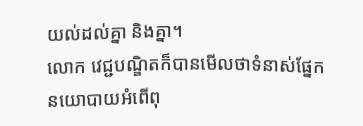យល់ដល់គ្នា និងគ្នា។
លោក វេជ្ជបណ្ឌិតក៏បានមើលថាទំនាស់ផ្នែកនយោបាយអំពើពុ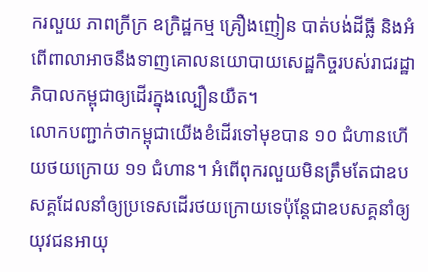ករលួយ ភាពក្រីក្រ ឧក្រិដ្ឋកម្ម គ្រឿងញៀន បាត់បង់ដីធ្លី និងអំពើពាលាអាចនឹងទាញគោលនយោបាយសេដ្ឋកិច្ចរបស់រាជរដ្ឋាភិបាលកម្ពុជាឲ្យដើរក្នុងល្បឿនយឺត។
លោកបញ្ជាក់ថាកម្ពុជាយើងខំដើរទៅមុខបាន ១០ ជំហានហើយថយក្រោយ ១១ ជំហាន។ អំពើពុករលួយមិនត្រឹមតែជាឧបសគ្គដែលនាំឲ្យប្រទេសដើរថយក្រោយទេប៉ុន្ដែជាឧបសគ្គនាំឲ្យយុវជនអាយុ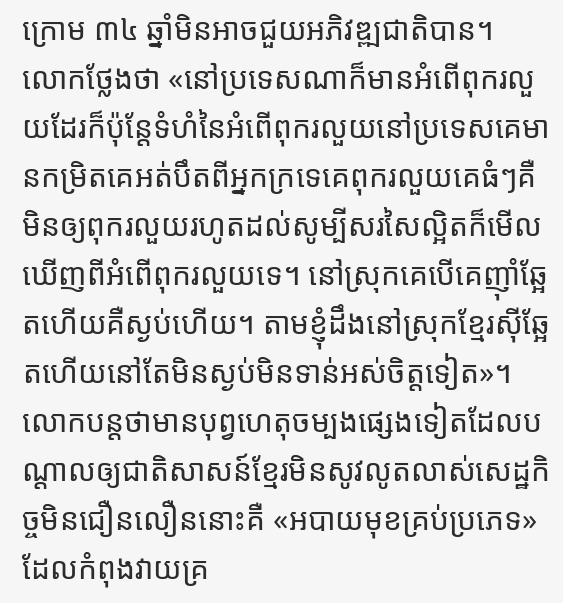ក្រោម ៣៤ ឆ្នាំមិនអាចជួយអភិវឌ្ឍជាតិបាន។
លោកថ្លែងថា «នៅប្រទេសណាក៏មានអំពើពុករលួយដែរក៏ប៉ុន្ដែទំហំនៃអំពើពុករលួយនៅប្រទេសគេមានកម្រិតគេអត់បឹតពីអ្នកក្រទេគេពុករលួយគេធំៗគឺមិនឲ្យពុករលួយរហូតដល់សូម្បីសរសៃល្អិតក៏មើលឃើញពីអំពើពុករលួយទេ។ នៅស្រុកគេបើគេញ៉ាំឆ្អែតហើយគឺស្ងប់ហើយ។ តាមខ្ញុំដឹងនៅស្រុកខ្មែរស៊ីឆ្អែតហើយនៅតែមិនស្ងប់មិនទាន់អស់ចិត្តទៀត»។
លោកបន្ដថាមានបុព្វហេតុចម្បងផ្សេងទៀតដែលបណ្ដាលឲ្យជាតិសាសន៍ខ្មែរមិនសូវលូតលាស់សេដ្ឋកិច្ចមិនជឿនលឿននោះគឺ «អបាយមុខគ្រប់ប្រភេទ» ដែលកំពុងវាយគ្រ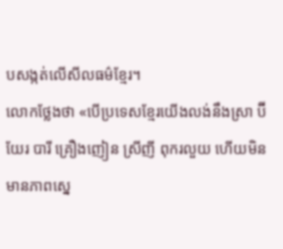បសង្កត់លើសីលធម៌ខ្មែរ។
លោកថ្លែងថា «បើប្រទេសខ្មែរយើងលង់នឹងស្រា ប៊ីយែរ បារី គ្រឿងញៀន ស្រីញី ពុករលួយ ហើយមិនមានភាពស្នេ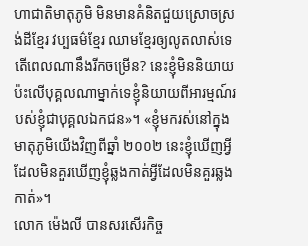ហាជាតិមាតុភូមិ មិនមានគំនិតជួយស្រោចស្រង់ដីខ្មែរ វប្បធម៌ខ្មែរ ឈាមខ្មែរឲ្យលូតលាស់ទេតើពេលណានឹងរីកចម្រើន? នេះខ្ញុំមិននិយាយប៉ះលើបុគ្គលណាម្នាក់ទេខ្ញុំនិយាយពីអារម្មណ៍របស់ខ្ញុំជាបុគ្គលឯកជន»។ «ខ្ញុំមករស់នៅក្នុងមាតុភូមិយើងវិញពីឆ្នាំ ២០០២ នេះខ្ញុំឃើញអ្វីដែលមិនគួរឃើញខ្ញុំឆ្លងកាត់អ្វីដែលមិនគួរឆ្លងកាត់»។
លោក ម៉េងលី បានសរសើរកិច្ច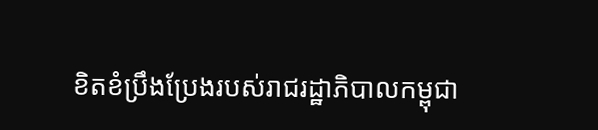ខិតខំប្រឹងប្រែងរបស់រាជរដ្ឋាភិបាលកម្ពុជា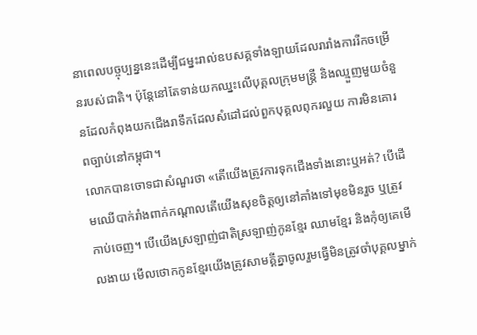នាពេលបច្ចុប្បន្ននេះដើម្បីជម្នះរាល់ឧបសគ្គទាំងឡាយដែលរារាំងការរីកចម្រើនរបស់ជាតិ។ ប៉ុន្ដែនៅតែទាន់យកឈ្នះលើបុគ្គលក្រុមមន្រ្តី និងឈ្មួញមួយចំនួនដែលកំពុងយកជើងរាទឹកដែលសំដៅដល់ពួកបុគ្គលពុករលួយ ការមិនគោរពច្បាប់នៅកម្ពុជា។
លោកបានចោទជាសំណួរថា «តើយើងត្រូវការទុកជើងទាំងនោះឬអត់? បើដើមឈើបាក់រាំងពាក់កណ្ដាលតើយើងសុខចិត្តឲ្យនៅគាំងទៅមុខមិនរួច ឬត្រួវកាប់ចេញ។ បើយើងស្រឡាញ់ជាតិស្រឡាញ់កូនខ្មែរ ឈាមខ្មែរ និងកុំឲ្យគេមើលងាយ មើលថោកកូនខ្មែរយើងត្រូវសាមគ្គីគ្នាចូលរួមធ្វើមិនត្រូវចាំបុគ្គលម្នាក់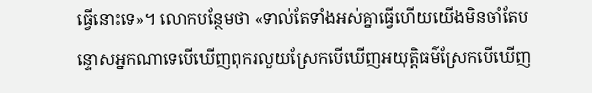ធ្វើនោះទេ»។ លោកបន្ថែមថា «ទាល់តែទាំងអស់គ្នាធ្វើហើយយើងមិនចាំតែបន្ទោសអ្នកណាទេបើឃើញពុករលួយស្រែកបើឃើញអយុត្តិធម៌ស្រែកបើឃើញ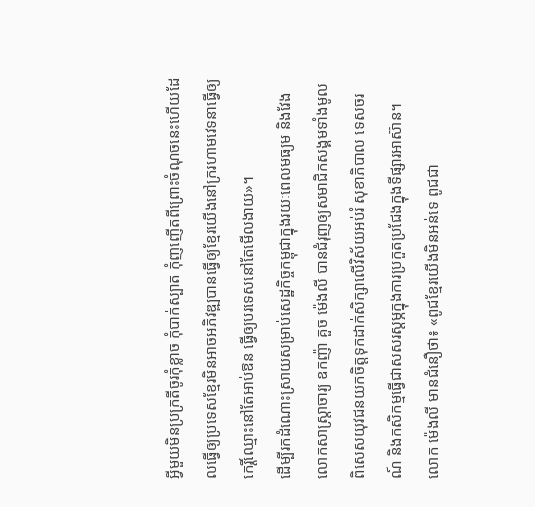អ្វីមួយមិនប្រក្រតីចូរកុំខ្លាច កុំបាក់ស្បាត កុំញញើតពីព្រោះចំណុចនេះហើយដែលធ្វើឲ្យប្រទេសខ្មែរមិនអាចអភិវឌ្ឍបានធ្វើឲ្យខ្មែរយើងនៅក្ររហាមវេទនាធ្វើឲ្យកេរ្តិ៍ឈ្មោះនៅតែអាប់ឱន ធ្វើឲ្យបរទេសនៅតែមើលងាយ»។
ដើម្បីរកដំណោះស្រាយសម្រាប់សេដ្ឋកិច្ចកម្ពុជាក្នុងរយៈពេលមធ្យម និងវែងលោកសាស្ដ្រាចារ្យ ឧកញ៉ា គួច ម៉េងលី បានជំរុញឲ្យសមាជិកសង្គមទាំងមូលពិសេសយុវជនយកចិត្តទុកដាក់សិក្សាលើវិស័យអប់រំ សុខាភិបាល ទេសចរណ៍ និងកសិកម្មធ្វើជាសសរស្ដម្ភក្នុងការប្រកួតប្រជែងក្នុងទីផ្សារអាស៊ាន។
លោក ម៉េងលី មានជំនឿថា៖ «ពូជខ្មែរយើងមិនអន់ទេ ពូជជា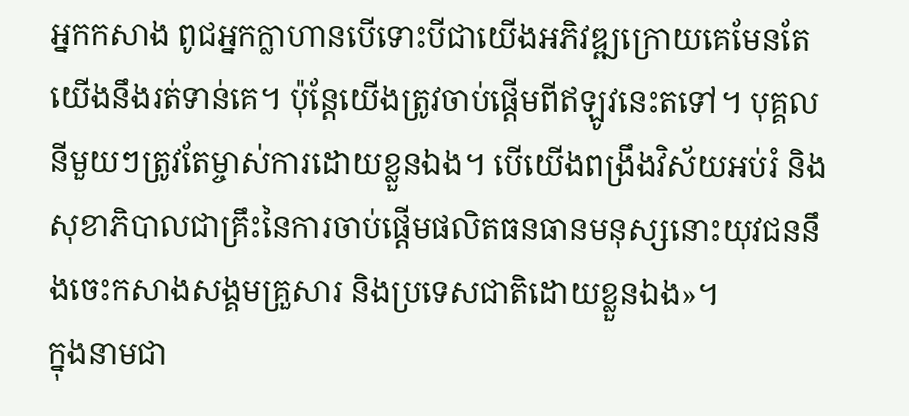អ្នកកសាង ពូជអ្នកក្លាហានបើទោះបីជាយើងអភិវឌ្ឍក្រោយគេមែនតែយើងនឹងរត់ទាន់គេ។ ប៉ុន្ដែយើងត្រូវចាប់ផ្ដើមពីឥឡូវនេះតទៅ។ បុគ្គលនីមួយៗត្រូវតែម្ចាស់ការដោយខ្លួនឯង។ បើយើងពង្រឹងវិស័យអប់រំ និង សុខាភិបាលជាគ្រឹះនៃការចាប់ផ្ដើមផលិតធនធានមនុស្សនោះយុវជននឹងចេះកសាងសង្គមគ្រួសារ និងប្រទេសជាតិដោយខ្លួនឯង»។
ក្នុងនាមជា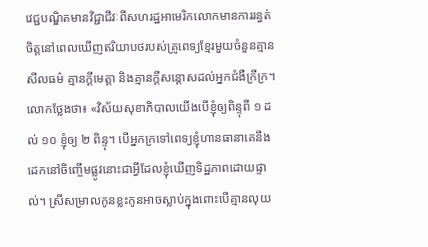វេជ្ជបណ្ឌិតមានវិជ្ជាជីវៈពីសហរដ្ឋអាមេរិកលោកមានការរន្ធត់ចិត្ដនៅពេលឃើញឥរិយាបថរបស់គ្រូពេទ្យខ្មែរមួយចំនួនគ្មានសីលធម៌ គ្មានក្ដីមេត្ដា និងគ្មានក្ដីសន្ដោសដល់អ្នកជំងឺក្រីក្រ។
លោកថ្លែងថា៖ «វិស័យសុខាភិបាលយើងបើខ្ញុំឲ្យពិន្ទុពី ១ ដល់ ១០ ខ្ញុំឲ្យ ២ ពិន្ទុ។ បើអ្នកក្រទៅពេទ្យខ្ញុំហានធានាគេនឹងដេកនៅចិញ្ចើមផ្លូវនោះជាអ្វីដែលខ្ញុំឃើញទិដ្ឋភាពដោយផ្ទាល់។ ស្រីសម្រាលកូនខ្លះកូនអាចស្លាប់ក្នុងពោះបើគ្មានលុយ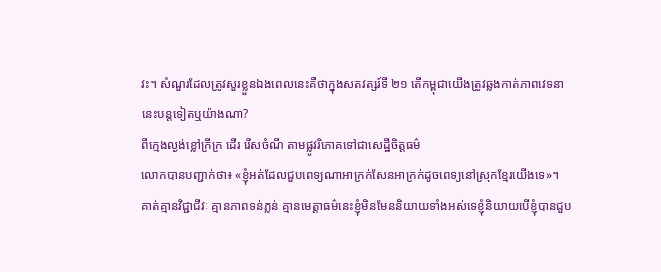វះ។ សំណួរដែលត្រូវសួរខ្លួនឯងពេលនេះគឺថាក្នុងសតវត្សរ៍ទី ២១ តើកម្ពុជាយើងត្រូវឆ្លងកាត់ភាពវេទនានេះបន្ដទៀតឬយ៉ាងណា?
ពីក្មេងល្ងង់ខ្លៅក្រីក្រ ដើរ រើសចំណី តាមផ្លូវរិភោគទៅជាសេដ្ឋីចិត្តធម៌
លោកបានបញ្ជាក់ថា៖ «ខ្ញុំអត់ដែលជួបពេទ្យណាអាក្រក់សែនអាក្រក់ដូចពេទ្យនៅស្រុកខ្មែរយើងទេ»។
គាត់គ្មានវិជ្ជាជីវៈ គ្មានភាពទន់ភ្លន់ គ្មានមេត្ដាធម៌នេះខ្ញុំមិនមែននិយាយទាំងអស់ទេខ្ញុំនិយាយបើខ្ញុំបានជួប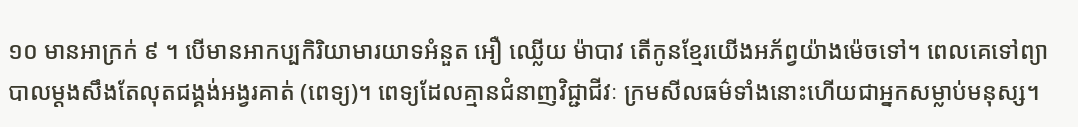១០ មានអាក្រក់ ៩ ។ បើមានអាកប្បកិរិយាមារយាទអំនួត អឿ ឈ្លើយ ម៉ាបាវ តើកូនខ្មែរយើងអភ័ព្វយ៉ាងម៉េចទៅ។ ពេលគេទៅព្យាបាលម្ដងសឹងតែលុតជង្គង់អង្វរគាត់ (ពេទ្យ)។ ពេទ្យដែលគ្មានជំនាញវិជ្ជាជីវៈ ក្រមសីលធម៌ទាំងនោះហើយជាអ្នកសម្លាប់មនុស្ស។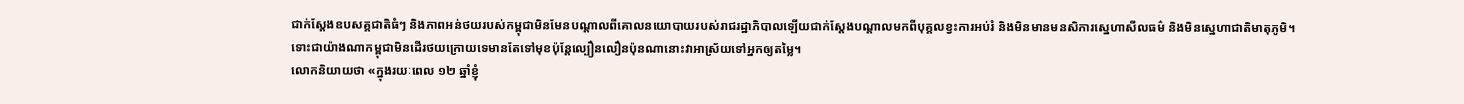ជាក់ស្ដែងឧបសគ្គជាតិធំៗ និងភាពអន់ថយរបស់កម្ពុជាមិនមែនបណ្ដាលពីគោលនយោបាយរបស់រាជរដ្ឋាភិបាលឡើយជាក់ស្ដែងបណ្ដាលមកពីបុគ្គលខ្វះការអប់រំ និងមិនមានមនសិការស្នេហាសីលធម៌ និងមិនស្នេហាជាតិមាតុភូមិ។
ទោះជាយ៉ាងណាកម្ពុជាមិនដើរថយក្រោយទេមានតែទៅមុខប៉ុន្ដែល្បឿនលឿនប៉ុនណានោះវាអាស្រ័យទៅអ្នកឲ្យតម្លៃ។
លោកនិយាយថា «ក្នុងរយៈពេល ១២ ឆ្នាំខ្ញុំ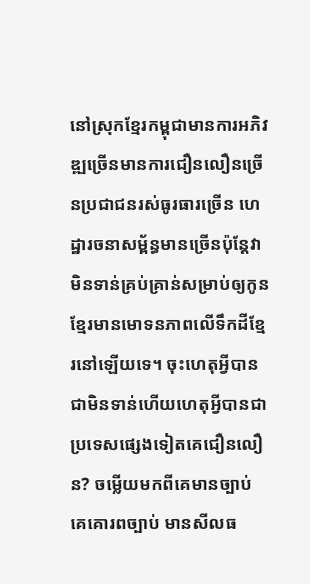នៅស្រុកខ្មែរកម្ពុជាមានការអភិវឌ្ឍច្រើនមានការជឿនលឿនច្រើនប្រជាជនរស់ធូរធារច្រើន ហេដ្ឋារចនាសម្ព័ន្ធមានច្រើនប៉ុន្ដែវាមិនទាន់គ្រប់គ្រាន់សម្រាប់ឲ្យកូនខ្មែរមានមោទនភាពលើទឹកដីខ្មែរនៅឡើយទេ។ ចុះហេតុអ្វីបានជាមិនទាន់ហើយហេតុអ្វីបានជាប្រទេសផ្សេងទៀតគេជឿនលឿន? ចម្លើយមកពីគេមានច្បាប់ គេគោរពច្បាប់ មានសីលធ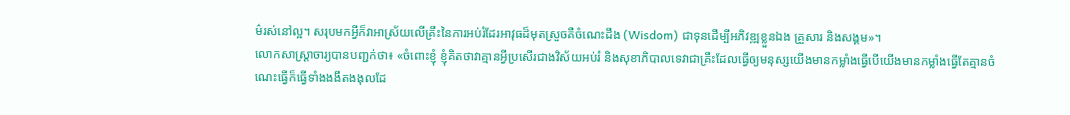ម៌រស់នៅល្អ។ សរុបមកអ្វីក៏វាអាស្រ័យលើគ្រឹះនៃការអប់រំដែរអាវុធដ៏មុតស្រួចគឺចំណេះដឹង (Wisdom) ជាទុនដើម្បីអភិវឌ្ឍខ្លួនឯង គ្រួសារ និងសង្គម»។
លោកសាស្ដ្រាចារ្យបានបញ្ជក់ថា៖ «ចំពោះខ្ញុំ ខ្ញុំគិតថាវាគ្មានអ្វីប្រសើរជាងវិស័យអប់រំ និងសុខាភិបាលទេវាជាគ្រឹះដែលធ្វើឲ្យមនុស្សយើងមានកម្លាំងធ្វើបើយើងមានកម្លាំងធ្វើតែគ្មានចំណេះធ្វើក៏ធ្វើទាំងងងឹតងងុលដែ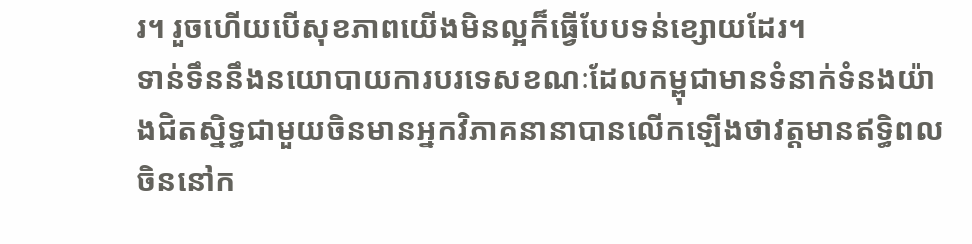រ។ រួចហើយបើសុខភាពយើងមិនល្អក៏ធ្វើបែបទន់ខ្សោយដែរ។
ទាន់ទឹននឹងនយោបាយការបរទេសខណៈដែលកម្ពុជាមានទំនាក់ទំនងយ៉ាងជិតស្និទ្ធជាមួយចិនមានអ្នកវិភាគនានាបានលើកឡើងថាវត្ដមានឥទ្ធិពលចិននៅក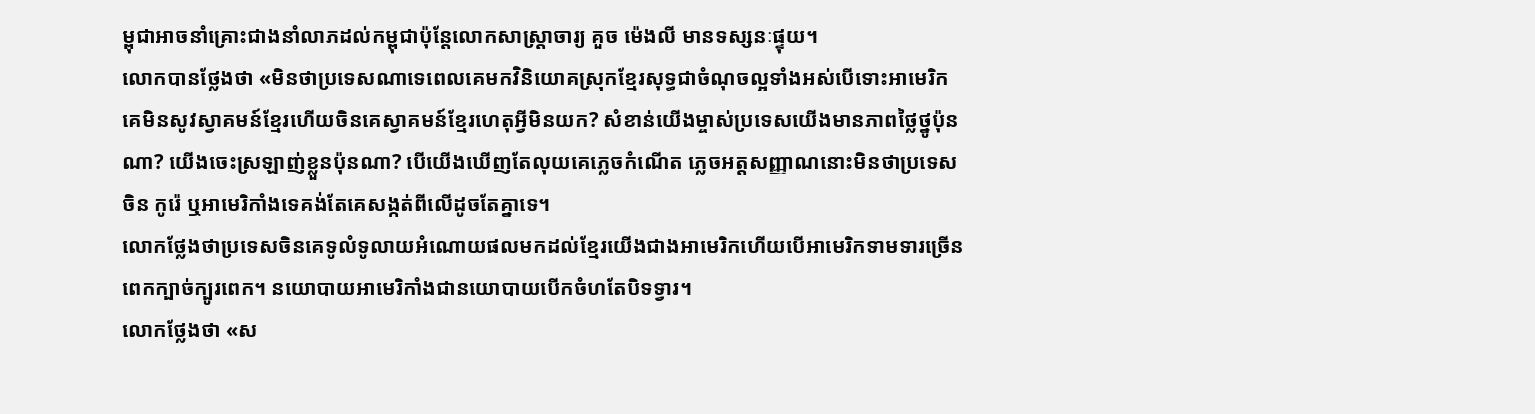ម្ពុជាអាចនាំគ្រោះជាងនាំលាភដល់កម្ពុជាប៉ុន្ដែលោកសាស្ដ្រាចារ្យ គួច ម៉េងលី មានទស្សនៈផ្ទុយ។
លោកបានថ្លែងថា «មិនថាប្រទេសណាទេពេលគេមកវិនិយោគស្រុកខ្មែរសុទ្ធជាចំណុចល្អទាំងអស់បើទោះអាមេរិកគេមិនសូវស្វាគមន៍ខ្មែរហើយចិនគេស្វាគមន៍ខ្មែរហេតុអ្វីមិនយក? សំខាន់យើងម្ចាស់ប្រទេសយើងមានភាពថ្លៃថ្នូប៉ុនណា? យើងចេះស្រឡាញ់ខ្លួនប៉ុនណា? បើយើងឃើញតែលុយគេភ្លេចកំណើត ភ្លេចអត្តសញ្ញាណនោះមិនថាប្រទេសចិន កូរ៉េ ឬអាមេរិកាំងទេគង់តែគេសង្កត់ពីលើដូចតែគ្នាទេ។
លោកថ្លែងថាប្រទេសចិនគេទូលំទូលាយអំណោយផលមកដល់ខ្មែរយើងជាងអាមេរិកហើយបើអាមេរិកទាមទារច្រើនពេកក្បាច់ក្បូរពេក។ នយោបាយអាមេរិកាំងជានយោបាយបើកចំហតែបិទទ្វារ។
លោកថ្លែងថា «ស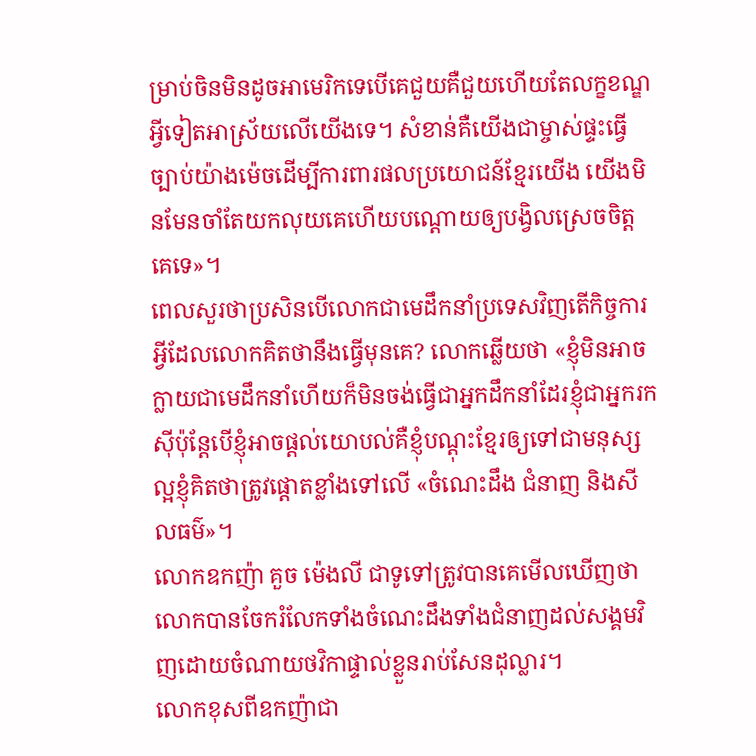ម្រាប់ចិនមិនដូចអាមេរិកទេបើគេជួយគឺជួយហើយតែលក្ខខណ្ឌអ្វីទៀតអាស្រ័យលើយើងទេ។ សំខាន់គឺយើងជាម្ចាស់ផ្ទះធ្វើច្បាប់យ៉ាងម៉េចដើម្បីការពារផលប្រយោជន៍ខ្មែរយើង យើងមិនមែនចាំតែយកលុយគេហើយបណ្ដោយឲ្យបង្វិលស្រេចចិត្តគេទេ»។
ពេលសួរថាប្រសិនបើលោកជាមេដឹកនាំប្រទេសវិញតើកិច្ចការអ្វីដែលលោកគិតថានឹងធ្វើមុនគេ? លោកឆ្លើយថា «ខ្ញុំមិនអាចក្លាយជាមេដឹកនាំហើយក៏មិនចង់ធ្វើជាអ្នកដឹកនាំដែរខ្ញុំជាអ្នករកស៊ីប៉ុន្ដែបើខ្ញុំអាចផ្ដល់យោបល់គឺខ្ញុំបណ្ដុះខ្មែរឲ្យទៅជាមនុស្សល្អខ្ញុំគិតថាត្រូវផ្ដោតខ្លាំងទៅលើ «ចំណេះដឹង ជំនាញ និងសីលធម៌»។
លោកឧកញ៉ា គួច ម៉េងលី ជាទូទៅត្រូវបានគេមើលឃើញថាលោកបានចែករំលែកទាំងចំណេះដឹងទាំងជំនាញដល់សង្គមវិញដោយចំណាយថវិកាផ្ទាល់ខ្លួនរាប់សែនដុល្លារ។
លោកខុសពីឧកញ៉ាជា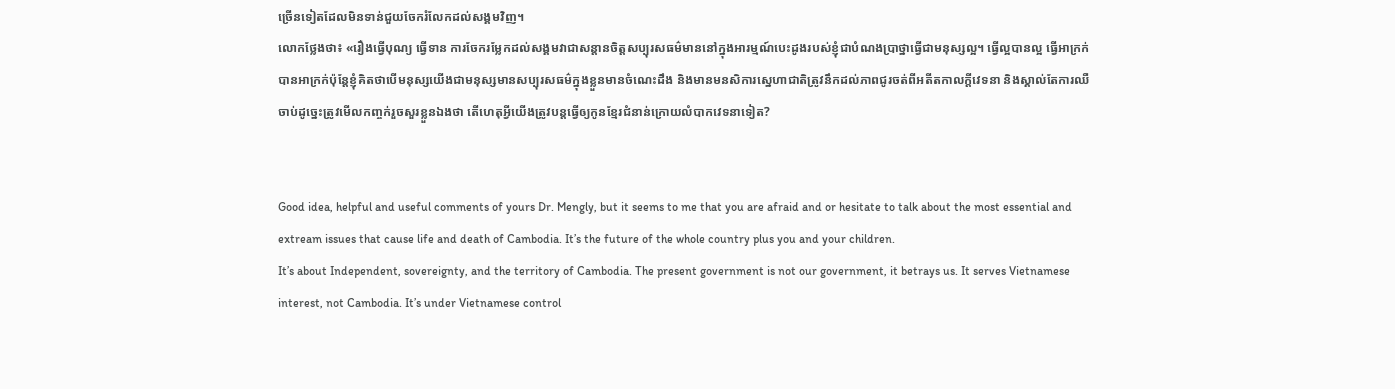ច្រើនទៀតដែលមិនទាន់ជួយចែករំលែកដល់សង្គមវិញ។
លោកថ្លែងថា៖ «រឿងធ្វើបុណ្យ ធ្វើទាន ការចែករម្លែកដល់សង្គមវាជាសន្ដានចិត្តសប្បុរសធម៌មាននៅក្នុងអារម្មណ៍បេះដូងរបស់ខ្ញុំជាបំណងប្រាថ្នាធ្វើជាមនុស្សល្អ។ ធ្វើល្អបានល្អ ធ្វើអាក្រក់បានអាក្រក់ប៉ុន្ដែខ្ញុំគិតថាបើមនុស្សយើងជាមនុស្សមានសប្បុរសធម៌ក្នុងខ្លួនមានចំណេះដឹង និងមានមនសិការស្នេហាជាតិត្រូវនឹកដល់ភាពជូរចត់ពីអតីតកាលក្ដីវេទនា និងស្គាល់តែការឈឺចាប់ដូច្នេះត្រូវមើលកញ្ចក់រួចសួរខ្លួនឯងថា តើហេតុអ្វីយើងត្រូវបន្ដធ្វើឲ្យកូនខ្មែរជំនាន់ក្រោយលំបាកវេទនាទៀត?


Good idea, helpful and useful comments of yours Dr. Mengly, but it seems to me that you are afraid and or hesitate to talk about the most essential and extream issues that cause life and death of Cambodia. It’s the future of the whole country plus you and your children.
It’s about Independent, sovereignty, and the territory of Cambodia. The present government is not our government, it betrays us. It serves Vietnamese interest, not Cambodia. It’s under Vietnamese control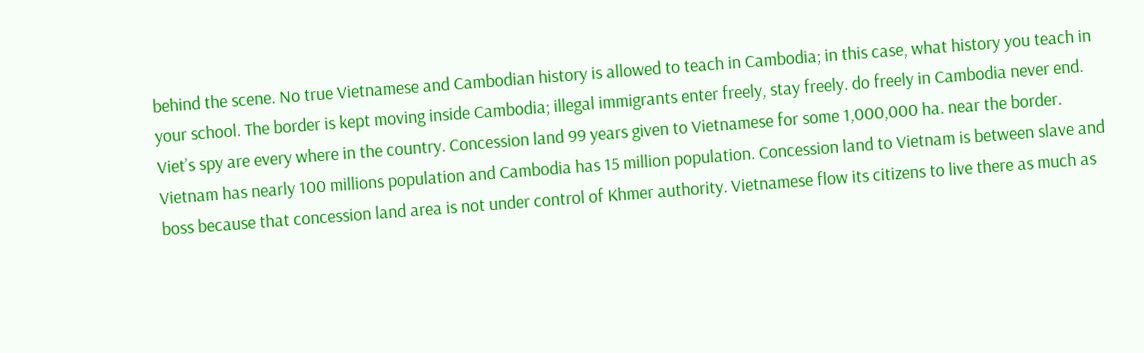behind the scene. No true Vietnamese and Cambodian history is allowed to teach in Cambodia; in this case, what history you teach in your school. The border is kept moving inside Cambodia; illegal immigrants enter freely, stay freely. do freely in Cambodia never end. Viet’s spy are every where in the country. Concession land 99 years given to Vietnamese for some 1,000,000 ha. near the border. Vietnam has nearly 100 millions population and Cambodia has 15 million population. Concession land to Vietnam is between slave and boss because that concession land area is not under control of Khmer authority. Vietnamese flow its citizens to live there as much as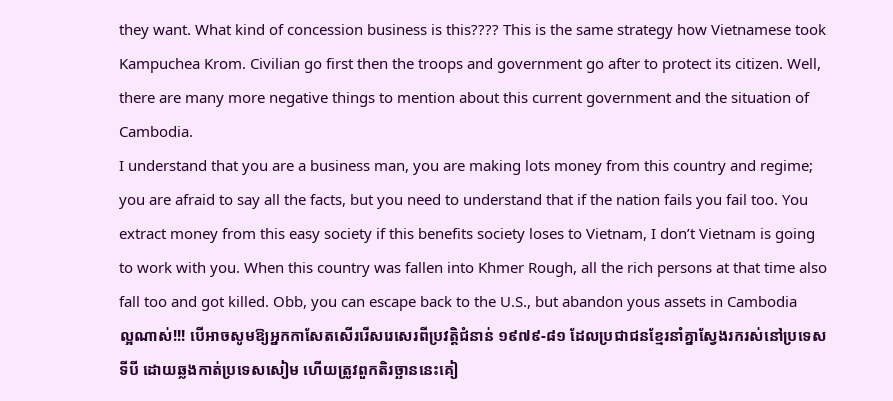they want. What kind of concession business is this???? This is the same strategy how Vietnamese took Kampuchea Krom. Civilian go first then the troops and government go after to protect its citizen. Well, there are many more negative things to mention about this current government and the situation of Cambodia.
I understand that you are a business man, you are making lots money from this country and regime; you are afraid to say all the facts, but you need to understand that if the nation fails you fail too. You extract money from this easy society if this benefits society loses to Vietnam, I don’t Vietnam is going to work with you. When this country was fallen into Khmer Rough, all the rich persons at that time also fall too and got killed. Obb, you can escape back to the U.S., but abandon yous assets in Cambodia
ល្អណាស់!!! បើអាចសូមឱ្យអ្នកកាសែតសើររើសរេសេរពីប្រវត្តិជំនាន់ ១៩៧៩-៨១ ដែលប្រជាជនខ្មែរនាំគ្នាស្វែងរករស់នៅប្រទេសទីបី ដោយឆ្លងកាត់ប្រទេសសៀម ហើយត្រូវពួកតិរច្ឆាននេះគៀ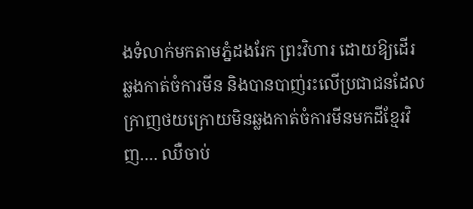ងទំលាក់មកតាមភ្នំដងរែក ព្រះវិហារ ដោយឱ្យដើរឆ្លងកាត់ចំការមីន និងបានបាញ់រះលើប្រជាជនដែលក្រាញថយក្រោយមិនឆ្លងកាត់ចំការមីនមកដីខ្មែរវិញ…. ឈឺចាប់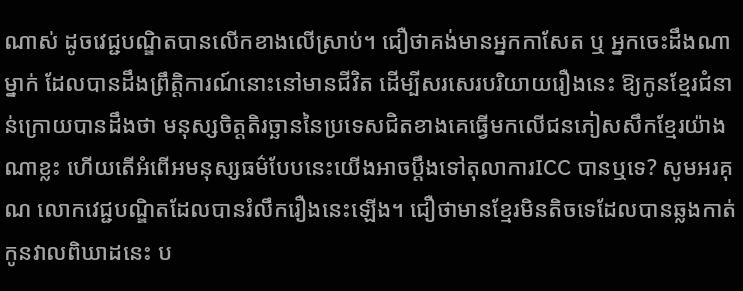ណាស់ ដូចវេជ្ជបណ្ឌិតបានលើកខាងលើស្រាប់។ ជឿថាគង់មានអ្នកកាសែត ឬ អ្នកចេះដឹងណាម្នាក់ ដែលបានដឹងព្រឹត្តិការណ៍នោះនៅមានជីវិត ដើម្បីសរសេរបរិយាយរឿងនេះ ឱ្យកូនខ្មែរជំនាន់ក្រោយបានដឹងថា មនុស្សចិត្តតិរច្ឆាននៃប្រទេសជិតខាងគេធ្វើមកលើជនភៀសសឹកខ្មែរយ៉ាងណាខ្លះ ហើយតើអំពើអមនុស្សធម៌បែបនេះយើងអាចប្តឹងទៅតុលាការICC បានឬទេ? សូមអរគុណ លោកវេជ្ជបណ្ឌិតដែលបានរំលឹករឿងនេះឡើង។ ជឿថាមានខ្មែរមិនតិចទេដែលបានឆ្លងកាត់កូនវាលពិឃាដនេះ ប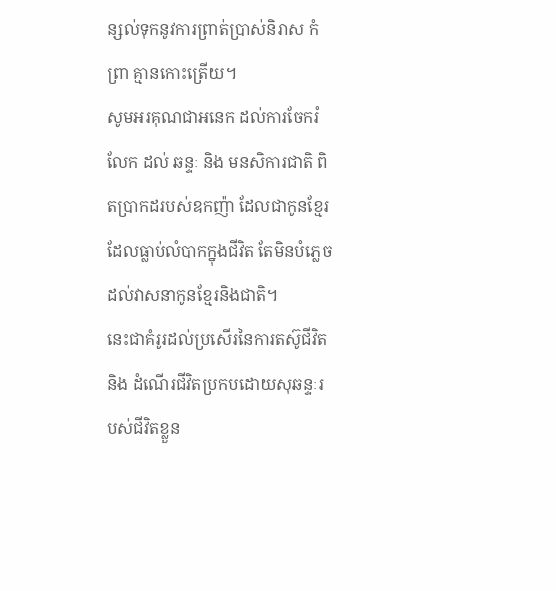ន្សល់ទុកនូវការព្រាត់ប្រាស់និរាស កំព្រា គ្មានកោះត្រើយ។
សូមអរគុណជាអនេក ដល់ការចែករំលែក ដល់ ឆន្ទៈ និង មនសិការជាតិ ពិតប្រាកដរបស់ឧកញ៉ា ដែលជាកូនខ្មែរដែលធ្លាប់លំបាកក្នុងជីវិត តែមិនបំភ្លេចដល់វាសនាកូនខ្មែរនិងជាតិ។
នេះជាគំរូរដល់ប្រសើរនៃការតស៊ូជីវិត និង ដំណើរជីវិតប្រកបដោយសុឆន្ទៈរបស់ជីវិតខ្លួន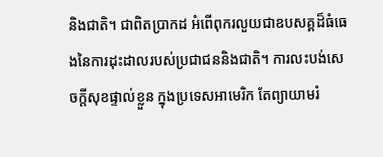និងជាតិ។ ជាពិតប្រាកដ អំពើពុករលួយជាឧបសគ្គដ៏ធំធេងនៃការដុះដាលរបស់ប្រជាជននិងជាតិ។ ការលះបង់សេចក្តីសុខផ្ទាល់ខ្លួន ក្នុងប្រទេសអាមេរិក តែព្យាយាមរំ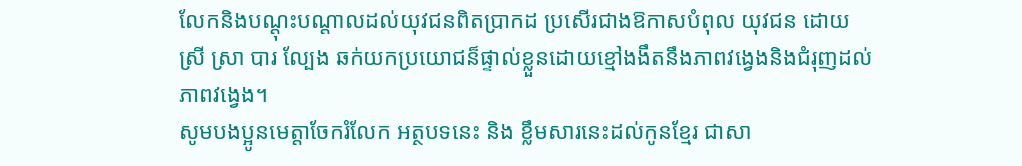លែកនិងបណ្តុះបណ្តាលដល់យុវជនពិតប្រាកដ ប្រសើរជាងឱកាសបំពុល យុវជន ដោយ ស្រី ស្រា បារ ល្បែង ឆក់យកប្រយោជន៏ផ្ទាល់ខ្លួនដោយខ្មៅងងឹតនឹងភាពវង្វេងនិងជំរុញដល់ភាពវង្វេង។
សូមបងប្អូនមេត្តាចែករំលែក អត្ថបទនេះ និង ខ្លឹមសារនេះដល់កូនខ្មែរ ជាសា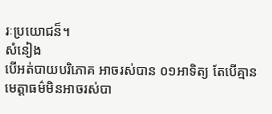រៈប្រយោជន៏។
សំនៀង
បើអត់បាយបរិភោគ អាចរស់បាន ០១អាទិត្យ តែបើគ្មានមេត្តាធម៌មិនអាចរស់បា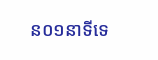ន០១នាទីទេ